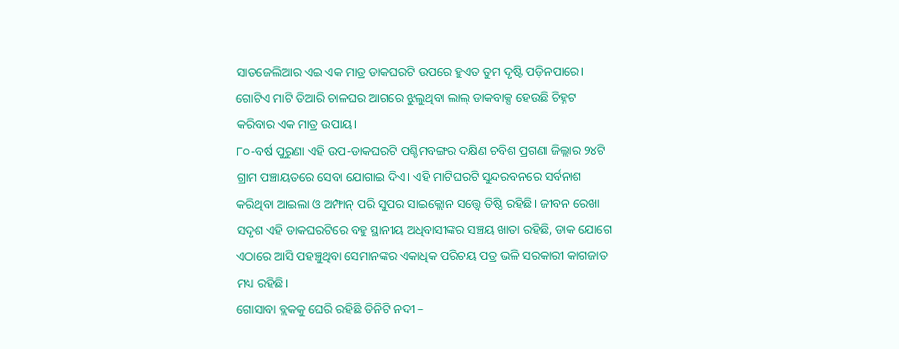ସାତଜେଲିଆର ଏଇ ଏକ ମାତ୍ର ଡାକଘରଟି ଉପରେ ହୁଏତ ତୁମ ଦୃଷ୍ଟି ପଡ଼ିନପାରେ। ଗୋଟିଏ ମାଟି ତିଆରି ଚାଳଘର ଆଗରେ ଝୁଲୁଥିବା ଲାଲ୍ ଡାକବାକ୍ସ ହେଉଛି ଚିହ୍ନଟ କରିବାର ଏକ ମାତ୍ର ଉପାୟ।
୮୦-ବର୍ଷ ପୁରୁଣା ଏହି ଉପ-ଡାକଘରଟି ପଶ୍ଚିମବଙ୍ଗର ଦକ୍ଷିଣ ଚବିଶ ପ୍ରଗଣା ଜିଲ୍ଲାର ୨୪ଟି ଗ୍ରାମ ପଞ୍ଚାୟତରେ ସେବା ଯୋଗାଇ ଦିଏ। ଏହି ମାଟିଘରଟି ସୁନ୍ଦରବନରେ ସର୍ବନାଶ କରିଥିବା ଆଇଲା ଓ ଅମ୍ଫାନ୍ ପରି ସୁପର ସାଇକ୍ଲୋନ ସତ୍ତ୍ଵେ ତିଷ୍ଠି ରହିଛି। ଜୀବନ ରେଖା ସଦୃଶ ଏହି ଡାକଘରଟିରେ ବହୁ ସ୍ଥାନୀୟ ଅଧିବାସୀଙ୍କର ସଞ୍ଚୟ ଖାତା ରହିଛି, ଡାକ ଯୋଗେ ଏଠାରେ ଆସି ପହଞ୍ଚୁଥିବା ସେମାନଙ୍କର ଏକାଧିକ ପରିଚୟ ପତ୍ର ଭଳି ସରକାରୀ କାଗଜାତ ମଧ୍ୟ ରହିଛି।
ଗୋସାବା ବ୍ଲକକୁ ଘେରି ରହିଛି ତିନିଟି ନଦୀ –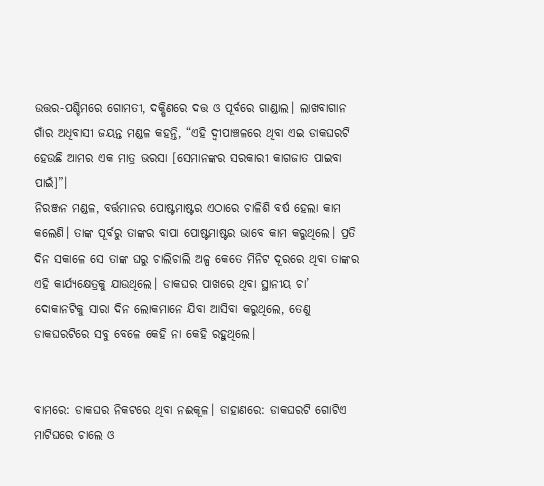ଉତ୍ତର-ପଶ୍ଚିମରେ ଗୋମତୀ, ଦକ୍ଷିଣରେ ଦତ୍ତ ଓ ପୂର୍ବରେ ଗାଣ୍ଡାଲ। ଲାଖବାଗାନ ଗାଁର ଅଧିବାସୀ ଜୟନ୍ତ ମଣ୍ଡଳ କହନ୍ତି, “ଏହି ଦ୍ଵୀପାଞ୍ଚଳରେ ଥିବା ଏଇ ଡାକଘରଟି ହେଉଛି ଆମର ଏକ ମାତ୍ର ଭରସା [ସେମାନଙ୍କର ସରକାରୀ କାଗଜାତ ପାଇବା ପାଇଁ]”।
ନିରଞ୍ଜନ ମଣ୍ଡଳ, ବର୍ତ୍ତମାନର ପୋଷ୍ଟମାଷ୍ଟର ଏଠାରେ ଚାଳିଶି ବର୍ଷ ହେଲା କାମ କଲେଣି। ତାଙ୍କ ପୂର୍ବରୁ ତାଙ୍କର ବାପା ପୋଷ୍ଟମାଷ୍ଟର ଭାବେ କାମ କରୁଥିଲେ। ପ୍ରତି ଦିନ ସକାଳେ ସେ ତାଙ୍କ ଘରୁ ଚାଲିଚାଲି ଅଳ୍ପ କେତେ ମିନିଟ ଦୂରରେ ଥିବା ତାଙ୍କର ଏହି କାର୍ଯ୍ୟକ୍ଷେତ୍ରକୁ ଯାଉଥିଲେ। ଡାକଘର ପାଖରେ ଥିବା ସ୍ଥାନୀୟ ଚା’ ଦୋକାନଟିକୁ ସାରା ଦିନ ଲୋକମାନେ ଯିବା ଆସିବା କରୁଥିଲେ, ତେଣୁ ଡାକଘରଟିରେ ସବୁ ବେଳେ କେହି ନା କେହି ରହୁଥିଲେ।


ବାମରେ: ଡାକଘର ନିକଟରେ ଥିବା ନଈକୂଳ। ଡାହାଣରେ: ଡାକଘରଟି ଗୋଟିଏ ମାଟିଘରେ ଚାଲେ ଓ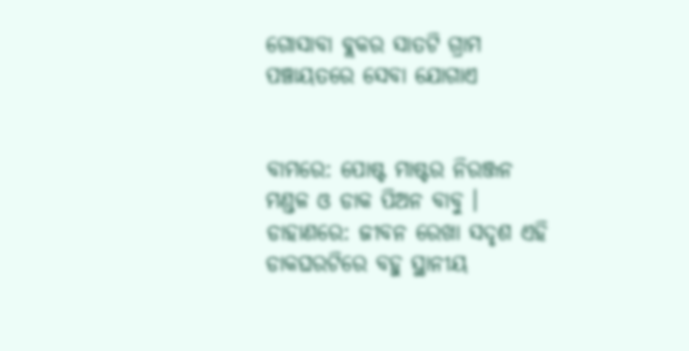ଗୋସାବା ବ୍ଲକର ସାତଟି ଗ୍ରାମ ପଞ୍ଚାୟତରେ ସେବା ଯୋଗାଏ


ବାମରେ: ପୋଷ୍ଟ ମାଷ୍ଟର ନିରଞ୍ଜନ ମଣ୍ଡଳ ଓ ଡାକ ପିଅନ ବାବୁ । ଡାହାଣରେ: ଜୀବନ ରେଖା ସଦୃଶ ଏହି ଡାକଘରଟିରେ ବହୁ ସ୍ଥାନୀୟ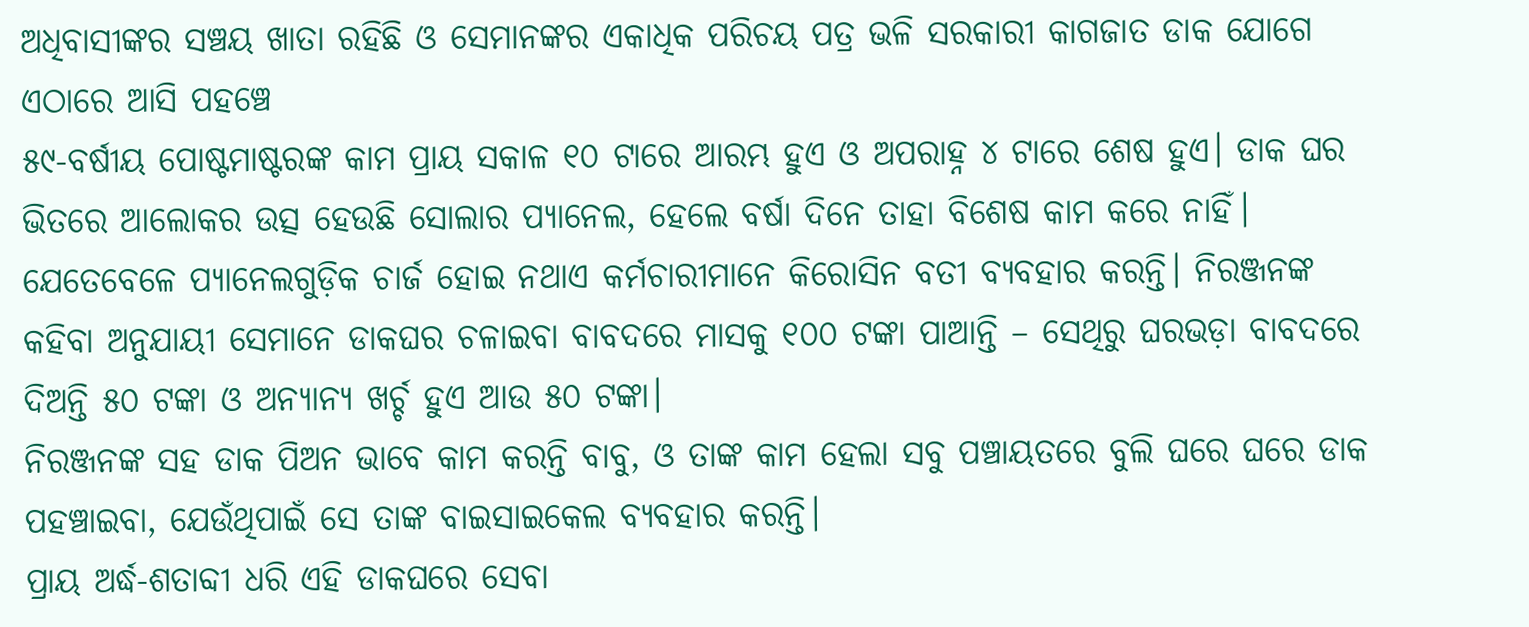ଅଧିବାସୀଙ୍କର ସଞ୍ଚୟ ଖାତା ରହିଛି ଓ ସେମାନଙ୍କର ଏକାଧିକ ପରିଚୟ ପତ୍ର ଭଳି ସରକାରୀ କାଗଜାତ ଡାକ ଯୋଗେ ଏଠାରେ ଆସି ପହଞ୍ଚେ
୫୯-ବର୍ଷୀୟ ପୋଷ୍ଟମାଷ୍ଟରଙ୍କ କାମ ପ୍ରାୟ ସକାଳ ୧୦ ଟାରେ ଆରମ୍ଭ ହୁଏ ଓ ଅପରାହ୍ନ ୪ ଟାରେ ଶେଷ ହୁଏ। ଡାକ ଘର ଭିତରେ ଆଲୋକର ଉତ୍ସ ହେଉଛି ସୋଲାର ପ୍ୟାନେଲ, ହେଲେ ବର୍ଷା ଦିନେ ତାହା ବିଶେଷ କାମ କରେ ନାହିଁ। ଯେତେବେଳେ ପ୍ୟାନେଲଗୁଡ଼ିକ ଚାର୍ଜ ହୋଇ ନଥାଏ କର୍ମଚାରୀମାନେ କିରୋସିନ ବତୀ ବ୍ୟବହାର କରନ୍ତି। ନିରଞ୍ଜନଙ୍କ କହିବା ଅନୁଯାୟୀ ସେମାନେ ଡାକଘର ଚଳାଇବା ବାବଦରେ ମାସକୁ ୧୦୦ ଟଙ୍କା ପାଆନ୍ତି – ସେଥିରୁ ଘରଭଡ଼ା ବାବଦରେ ଦିଅନ୍ତି ୫୦ ଟଙ୍କା ଓ ଅନ୍ୟାନ୍ୟ ଖର୍ଚ୍ଚ ହୁଏ ଆଉ ୫୦ ଟଙ୍କା।
ନିରଞ୍ଜନଙ୍କ ସହ ଡାକ ପିଅନ ଭାବେ କାମ କରନ୍ତି ବାବୁ, ଓ ତାଙ୍କ କାମ ହେଲା ସବୁ ପଞ୍ଚାୟତରେ ବୁଲି ଘରେ ଘରେ ଡାକ ପହଞ୍ଚାଇବା, ଯେଉଁଥିପାଇଁ ସେ ତାଙ୍କ ବାଇସାଇକେଲ ବ୍ୟବହାର କରନ୍ତି।
ପ୍ରାୟ ଅର୍ଦ୍ଧ-ଶତାବ୍ଦୀ ଧରି ଏହି ଡାକଘରେ ସେବା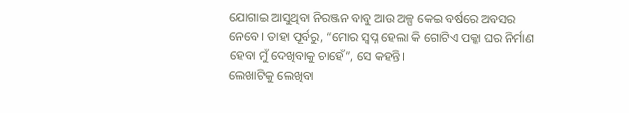ଯୋଗାଇ ଆସୁଥିବା ନିରଞ୍ଜନ ବାବୁ ଆଉ ଅଳ୍ପ କେଇ ବର୍ଷରେ ଅବସର ନେବେ। ତାହା ପୂର୍ବରୁ, “ମୋର ସ୍ୱପ୍ନ ହେଲା କି ଗୋଟିଏ ପକ୍କା ଘର ନିର୍ମାଣ ହେବା ମୁଁ ଦେଖିବାକୁ ଚାହେଁ”, ସେ କହନ୍ତି।
ଲେଖାଟିକୁ ଲେଖିବା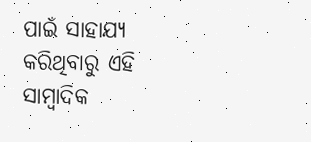ପାଇଁ ସାହାଯ୍ୟ କରିଥିବାରୁ ଏହି ସାମ୍ବାଦିକ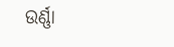ଉର୍ଣ୍ଣା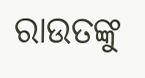ରାଉତଙ୍କୁ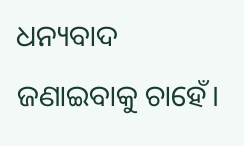ଧନ୍ୟବାଦ ଜଣାଇବାକୁ ଚାହେଁ।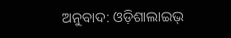ଅନୁବାଦ: ଓଡ଼ିଶାଲାଇଭ୍